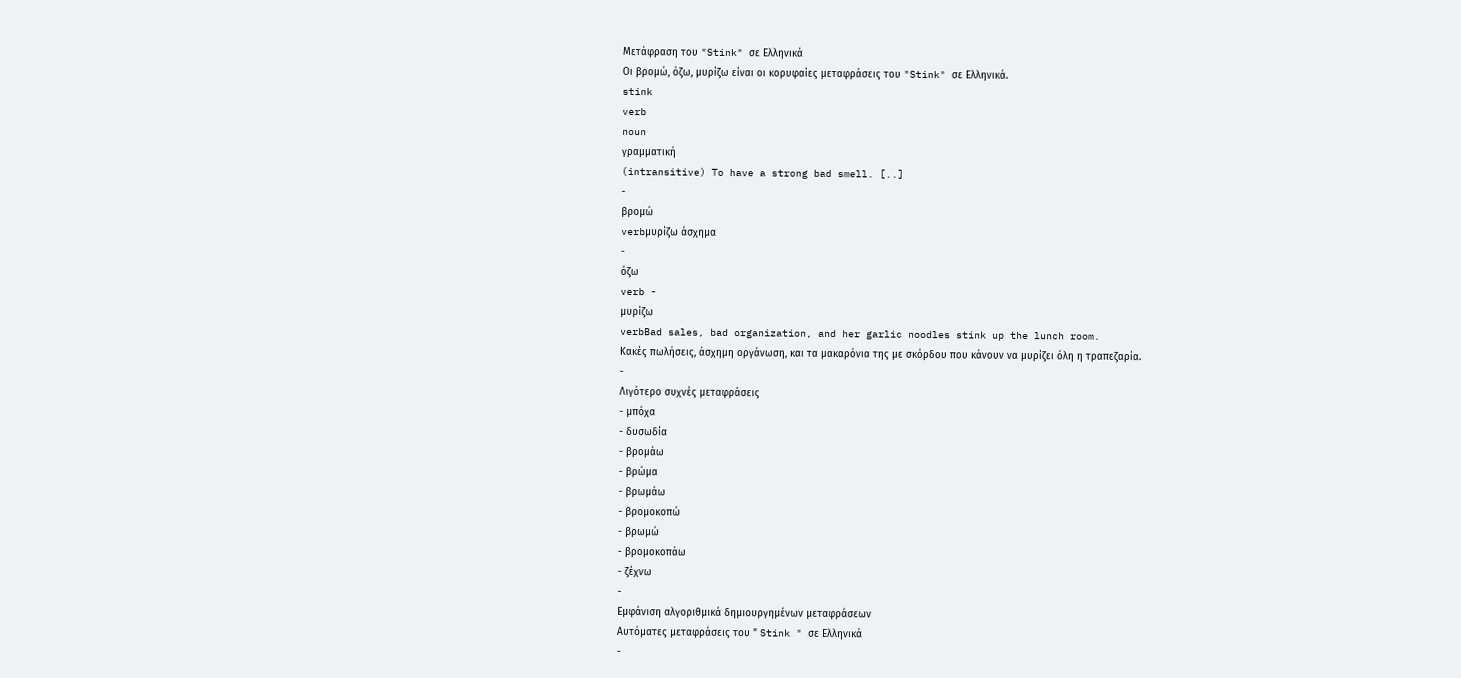Μετάφραση του "Stink" σε Ελληνικά
Οι βρομώ, όζω, μυρίζω είναι οι κορυφαίες μεταφράσεις του "Stink" σε Ελληνικά.
stink
verb
noun
γραμματική
(intransitive) To have a strong bad smell. [..]
-
βρομώ
verbμυρίζω άσχημα
-
όζω
verb -
μυρίζω
verbBad sales, bad organization, and her garlic noodles stink up the lunch room.
Κακές πωλήσεις, άσχημη οργάνωση, και τα μακαρόνια της με σκόρδου που κάνουν να μυρίζει όλη η τραπεζαρία.
-
Λιγότερο συχνές μεταφράσεις
- μπόχα
- δυσωδία
- βρομάω
- βρώμα
- βρωμάω
- βρομοκοπώ
- βρωμώ
- βρομοκοπάω
- ζέχνω
-
Εμφάνιση αλγοριθμικά δημιουργημένων μεταφράσεων
Αυτόματες μεταφράσεις του " Stink " σε Ελληνικά
-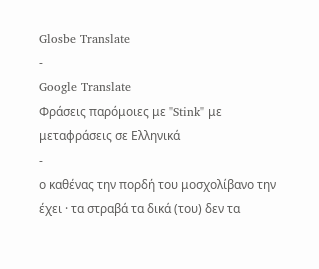Glosbe Translate
-
Google Translate
Φράσεις παρόμοιες με "Stink" με μεταφράσεις σε Ελληνικά
-
ο καθένας την πορδή του μοσχολίβανο την έχει · τα στραβά τα δικά (του) δεν τα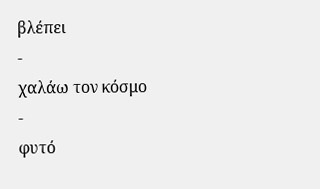βλέπει
-
χαλάω τον κόσμο
-
φυτό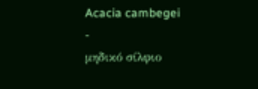Acacia cambegei
-
μηδικό σίλφιο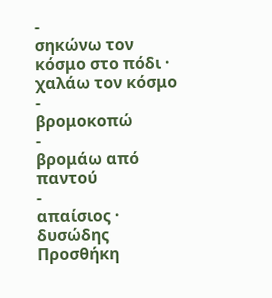-
σηκώνω τον κόσμο στο πόδι · χαλάω τον κόσμο
-
βρομοκοπώ
-
βρομάω από παντού
-
απαίσιος · δυσώδης
Προσθήκη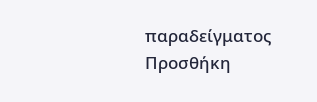παραδείγματος
Προσθήκη